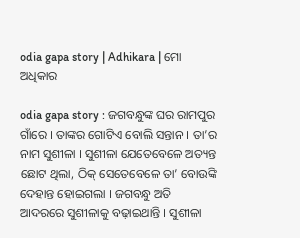odia gapa story | Adhikara | ମୋ ଅଧିକାର

odia gapa story : ଜଗବନ୍ଧୁଙ୍କ ଘର ରାମପୁର ଗାଁରେ । ତାଙ୍କର ଗୋଟିଏ ବୋଲି ସନ୍ତାନ । ତା’ର ନାମ ସୁଶୀଳା । ସୁଶୀଳା ଯେତେବେଳେ ଅତ୍ୟନ୍ତ ଛୋଟ ଥିଲା, ଠିକ୍ ସେତେବେଳେ ତା’ ବୋଉଙ୍କି ଦେହାନ୍ତ ହୋଇଗଲା । ଜଗବନ୍ଧୁ ଅତି ଆଦରରେ ସୁଶୀଳାକୁ ବଢ଼ାଇଥାନ୍ତି । ସୁଶୀଳା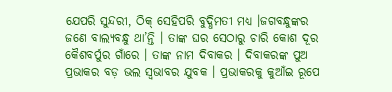ଯେପରି ସୁନ୍ଦରୀ, ଠିକ୍ ସେହିପରି ବୁଦ୍ଧିମତୀ ମଧ୍ଯ ।ଜଗବନ୍ଧୁଙ୍କର ଜଣେ ବାଲ୍ୟବନ୍ଧୁ ଥା’ନ୍ତି । ତାଙ୍କ ଘର ସେଠାରୁ ଚାରି କୋଶ ଦୂର କୈଶବର୍ପୁର ଗାଁରେ । ତାଙ୍କ ନାମ ଦିବାକର । ଦିବାକରଙ୍କ ପୁଅ ପ୍ରଭାକର ବଡ଼ ଭଲ ସ୍ବଭାବର ଯୁବକ । ପ୍ରଭାକରକୁ କୁଆଁଇ ରୂପେ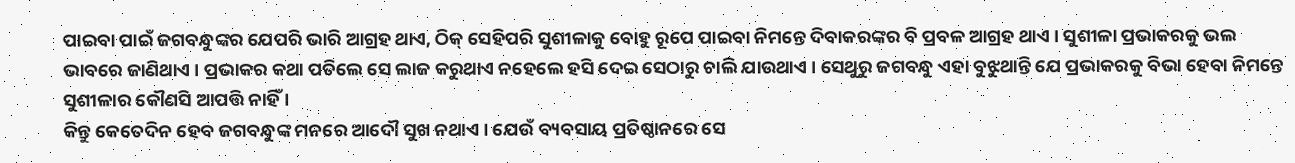ପାଇବା ପାଇଁ ଜଗବନ୍ଧୁଙ୍କର ଯେପରି ଭାରି ଆଗ୍ରହ ଥାଏ, ଠିକ୍ ସେହିପରି ସୁଶୀଳାକୁ ବୋହୁ ରୂପେ ପାଇବା ନିମନ୍ତେ ଦିବାକରଙ୍କର ବି ପ୍ରବଳ ଆଗ୍ରହ ଥାଏ । ସୁଶୀଳା ପ୍ରଭାକରକୁ ଭଲ ଭାବରେ ଜାଣିଥାଏ । ପ୍ରଭାକର କଥା ପଡିଲେ ସେ ଲାଜ କରୁଥାଏ ନହେଲେ ହସି ଦେଇ ସେଠାରୁ ଚାଲି ଯାଉଥାଏ । ସେଥୁରୁ ଜଗବନ୍ଧୁ ଏହା ବୁଝୁଥାନ୍ତି ଯେ ପ୍ରଭାକରକୁ ବିଭା ହେବା ନିମନ୍ତେ ସୁଶୀଳାର କୌଣସି ଆପତ୍ତି ନାହିଁ ।
କିନ୍ତୁ କେତେଦିନ ହେବ ଜଗବନ୍ଧୁଙ୍କ ମନରେ ଆଦୌ ସୁଖ ନଥାଏ । ଯେଉଁ ବ୍ୟବସାୟ ପ୍ରତିଷ୍ଠାନରେ ସେ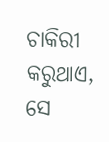ଚାକିରୀ କରୁଥାଏ, ସେ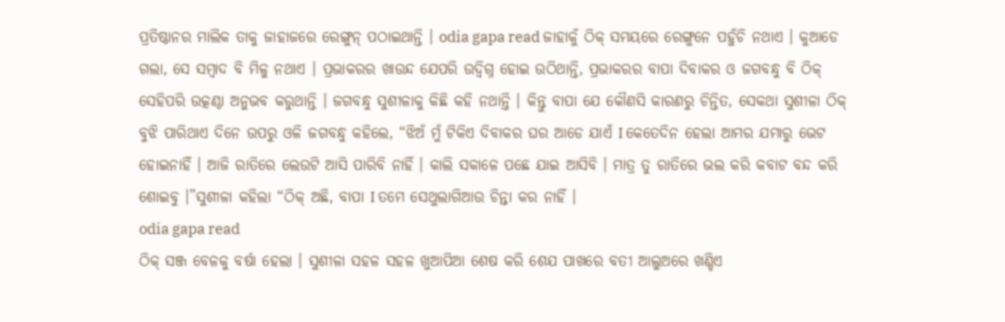ପ୍ରତିଷ୍ଠାନର ମାଲିକ ତାକୁ ଜାହାଜରେ ରେଙ୍ଗୁନ୍ ପଠାଇଥାନ୍ତି । odia gapa read ଜାହାକୁଁ ଠିକ୍ ସମୟରେ ରେଙ୍ଗୁନେ ପହୁଁଚି ନଥାଏ । କୁଆଡେ ଗଲା, ସେ ସମ୍ବାଦ ବି ମିଳୁ ନଥାଏ । ପ୍ରଭାକରର ଖାଉନ୍ଦ ଯେପରି ଉଦ୍ବିଗ୍ନ ହୋଇ ଉଠିଥାନ୍ତି, ପ୍ରଭାକରର ବାପା ଦିବାକର ଓ ଜଗବନ୍ଧୁ ବି ଠିକ୍ ସେହିପରି ଉତ୍କଣ୍ଠା ଅନୁଭବ କରୁଥାନ୍ତି । ଜଗବନ୍ଧୁ ସୁଶୀଳାକୁ କିଛି କହି ନଥାନ୍ତି । କିନ୍ତୁ ବାପା ଯେ କୌଣସି କାରଣରୁ ଚିନ୍ତିତ, ସେକଥା ସୁଶୀଳା ଠିକ୍ ବୁଝି ପାରିଥାଏ ଦିନେ ଉପରୁ ଓଳି ଜଗବନ୍ଧୁ କହିଲେ, “ଝିଅଁ ମୁଁ ଟିକିଏ ଦିବାକର ଘର ଆଡେ ଯାଏଁ I କେତେଦିନ ହେଲା ଆମର ଯମାରୁ ଭେଟ ହୋଇନାହିଁ । ଆଜି ରାତିରେ ଲେଉଟି ଆସି ପାରିବି ନାହିଁ । କାଲି ସକାଳେ ପଛେ ଯାଇ ଆସିବି । ମାତ୍ର ତୁ ରାତିରେ ଭଲ କରି କବାଟ ବନ୍ଦ କରି ଶୋଇବୁ ।”ସୁଶୀଳା କହିଲା “ଠିକ୍ ଅଛି, ବାପା I ତମେ ସେଥୁଲାଗିଆଉ ଚିନ୍ତା କର ନାହିଁ ।
odia gapa read
ଠିକ୍ ସଞ୍ଜ ବେଳକୁ ବର୍ଷା ହେଲା । ସୁଶୀଳା ସହଳ ସହଳ ଖୁଆପିଆ ଶେଷ କରି ଶେଯ ପାଖରେ ବତୀ ଆଲୁଅରେ ଖଣ୍ଡିଏ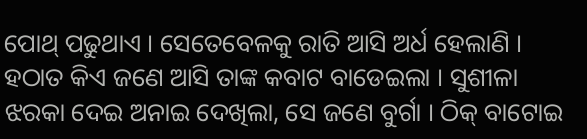ପୋଥ୍ ପଢୁଥାଏ । ସେତେବେଳକୁ ରାତି ଆସି ଅର୍ଧ ହେଲାଣି । ହଠାତ କିଏ ଜଣେ ଆସି ତାଙ୍କ କବାଟ ବାଡେଇଲା । ସୁଶୀଳା ଝରକା ଦେଇ ଅନାଇ ଦେଖିଲା, ସେ ଜଣେ ବୁର୍ଗା । ଠିକ୍ ବାଟୋଇ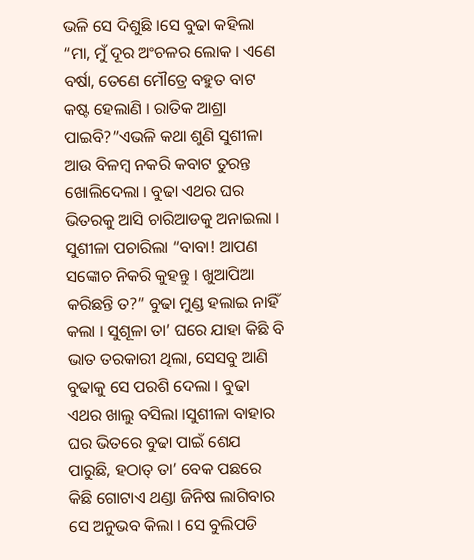ଭଳି ସେ ଦିଶୁଛି ।ସେ ବୁଢା କହିଲା “ମା, ମୁଁ ଦୂର ଅଂଚଳର ଲୋକ । ଏଣେ ବର୍ଷା, ତେଣେ ମୌତ୍ରେ ବହୁତ ବାଟ କଷ୍ଟ ହେଲାଣି । ରାତିକ ଆଶ୍ରା ପାଇବି?”ଏଭଳି କଥା ଶୁଣି ସୁଶୀଳା ଆଉ ବିଳମ୍ବ ନକରି କବାଟ ତୁରନ୍ତ ଖୋଲିଦେଲା । ବୁଢା ଏଥର ଘର ଭିତରକୁ ଆସି ଚାରିଆଡକୁ ଅନାଇଲା । ସୁଶୀଳା ପଚାରିଲା “ବାବା! ଆପଣ ସଙ୍କୋଚ ନିକରି କୁହନ୍ତୁ । ଖୁଆପିଆ କରିଛନ୍ତି ତ?” ବୁଢା ମୁଣ୍ଡ ହଲାଇ ନାହିଁ କଲା । ସୁଶୂଳା ତା’ ଘରେ ଯାହା କିଛି ବି ଭାତ ତରକାରୀ ଥିଲା, ସେସବୁ ଆଣି ବୁଢାକୁ ସେ ପରଶି ଦେଲା । ବୁଢା ଏଥର ଖାଲୁ ବସିଲା ।ସୁଶୀଳା ବାହାର ଘର ଭିତରେ ବୁଢା ପାଇଁ ଶେଯ ପାରୁଛି, ହଠାତ୍ ତା’ ବେକ ପଛରେ କିଛି ଗୋଟାଏ ଥଣ୍ଡା ଜିନିଷ ଲାଗିବାର ସେ ଅନୁଭବ କିଲା । ସେ ବୁଲିପଡି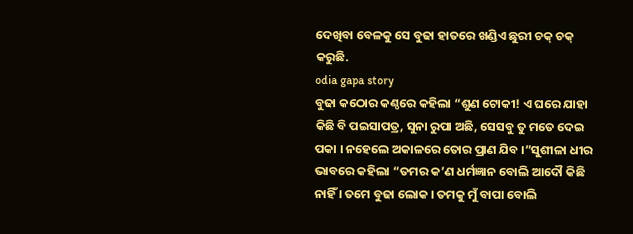ଦେଖିବା ବେଳକୁ ସେ ବୁଢା ହାତରେ ଖଣ୍ଡିଏ ଛୁରୀ ଚକ୍ ଚକ୍ କରୁଛି.
odia gapa story
ବୁଢା କଠୋର କଣ୍ଠରେ କହିଲା “ଶୁଣ ଟୋକୀ! ଏ ଘରେ ଯାହା କିଛି ବି ପଇସାପତ୍ର, ସୁନା ରୁପା ଅଛି, ସେସବୁ ତୁ ମତେ ଦେଇ ପକା । ନହେଲେ ଅକାଳରେ ତୋର ପ୍ରାଣ ଯିବ ।”ସୁଶୀଳା ଧୀର ଭାବରେ କହିଲା “ତମର କ’ଣ ଧର୍ମଜ୍ଞାନ ବୋଲି ଆଦୌ କିଛି ନାହିଁ । ତମେ ବୁଢା ଲୋକ । ତମକୁ ମୁଁ ବାପା ବୋଲି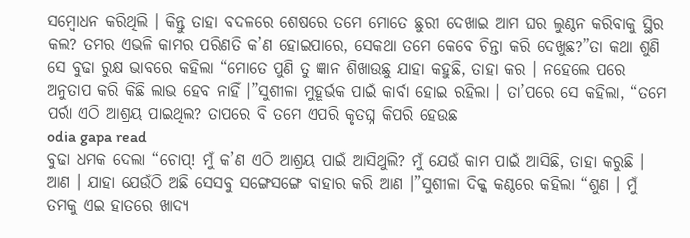ସମ୍ବୋଧନ କରିଥିଲି । କିନ୍ତୁ ତାହା ବଦଳରେ ଶେଷରେ ତମେ ମୋତେ ଛୁରୀ ଦେଖାଇ ଆମ ଘର ଲୁଣ୍ଠନ କରିବାକୁ ସ୍ଥିର କଲ? ତମର ଏଭଳି କାମର ପରିଣତି କ’ଣ ହୋଇପାରେ, ସେକଥା ତମେ କେବେ ଚିନ୍ତା କରି ଦେଖୁଛ?”ତା କଥା ଶୁଣି ସେ ବୁଢା ରୁକ୍ଷ ଭାବରେ କହିଲା “ମୋତେ ପୁଣି ତୁ ଜ୍ଞାନ ଶିଖାଉଛୁ ଯାହା କହୁଛି, ତାହା କର । ନହେଲେ ପରେ ଅନୁତାପ କରି କିଛି ଲାଭ ହେବ ନାହିଁ ।”ସୁଶୀଳା ମୁହୂର୍ଭକ ପାଇଁ କାର୍ବା ହୋଇ ରହିଲା । ତା’ପରେ ସେ କହିଲା, “ତମେ ପର୍ରା ଏଠି ଆଶ୍ରୟ ପାଇଥିଲ? ତାପରେ ବି ତମେ ଏପରି କୃତଘ୍ନ କିପରି ହେଉଛ
odia gapa read
ବୁଢା ଧମକ ଦେଲା “ଚୋପ୍! ମୁଁ କ’ଣ ଏଠି ଆଶ୍ରୟ ପାଇଁ ଆସିଥୁଲି? ମୁଁ ଯେଉଁ କାମ ପାଇଁ ଆସିଛି, ତାହା କରୁଛି । ଆଣ । ଯାହା ଯେଉଁଠି ଅଛି ସେସବୁ ସଙ୍ଗେସଙ୍ଗେ ବାହାର କରି ଆଣ ।”ସୁଶୀଳା ଦିକ୍କ କଣ୍ଠରେ କହିଲା “ଶୁଣ । ମୁଁ ତମକୁ ଏଇ ହାତରେ ଖାଦ୍ୟ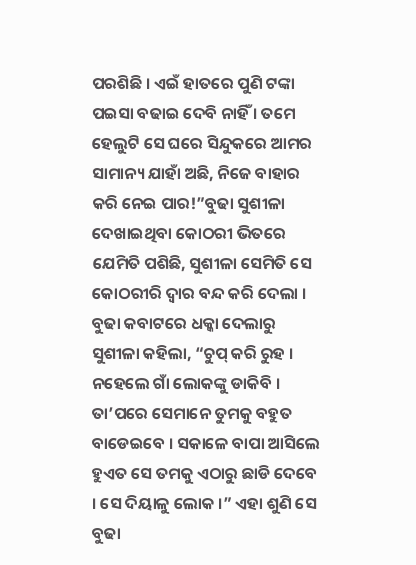ପରଶିଛି । ଏଇଁ ହାତରେ ପୁଣି ଟଙ୍କା ପଇସା ବଢାଇ ଦେବି ନାହିଁ । ତମେ ହେଲୁଟି ସେ ଘରେ ସିନ୍ଦୁକରେ ଆମର ସାମାନ୍ୟ ଯାହାଁ ଅଛି, ନିଜେ ବାହାର କରି ନେଇ ପାର!”ବୁଢା ସୁଶୀଳା ଦେଖାଇଥିବା କୋଠରୀ ଭିତରେ ଯେମିତି ପଶିଛି, ସୁଶୀଳା ସେମିତି ସେ କୋଠରୀରି ଦ୍ବାର ବନ୍ଦ କରି ଦେଲା । ବୁଢା କବାଟରେ ଧକ୍କା ଦେଲାରୁ ସୁଶୀଳା କହିଲା, “ଚୁପ୍ କରି ରୁହ । ନହେଲେ ଗାଁ ଲୋକଙ୍କୁ ଡାକିବି । ତା’ପରେ ସେମାନେ ତୁମକୁ ବହୁତ ବାଡେଇବେ । ସକାଳେ ବାପା ଆସିଲେ ହୁଏତ ସେ ତମକୁ ଏଠାରୁ ଛାଡି ଦେବେ । ସେ ଦିୟାଳୁ ଲୋକ ।” ଏହା ଶୁଣି ସେ ବୁଢା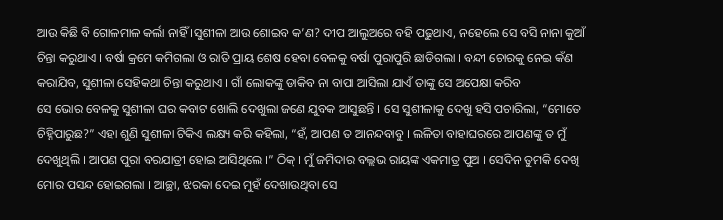ଆଉ କିଛି ବି ଗୋଳମାଳ କର୍ଲା ନାହିଁ ।ସୁଶୀଳା ଆଉ ଶୋଇବ କ’ଣ? ଦୀପ ଆଲୁଅରେ ବହି ପଢୁଥାଏ, ନହେଲେ ସେ ବସି ନାନା କୁଆଁ ଚିନ୍ତା କରୁଥାଏ । ବର୍ଷା କ୍ରମେ କମିଗଲା ଓ ରାତି ପ୍ରାୟ ଶେଷ ହେବା ବେଳକୁ ବର୍ଷା ପୁରାପୁରି ଛାଡିଗଲା । ବନ୍ଦୀ ଚୋରକୁ ନେଇ କଁଣ କରାଯିବ, ସୁଶୀଳା ସେହିକଥା ଚିନ୍ତା କରୁଥାଏ । ଗାଁ ଲୋକଙ୍କୁ ଡାକିବ ନା ବାପା ଆସିଲା ଯାଏଁ ତାଙ୍କୁ ସେ ଅପେକ୍ଷା କରିବ
ସେ ଭୋର ବେଳକୁ ସୁଶୀଳା ଘର କବାଟ ଖୋଲି ଦେଖୁଲା ଜଣେ ଯୁବକ ଆସୁଛନ୍ତି । ସେ ସୁଶୀଳାକୁ ଦେଖୁ ହସି ପଚାରିଲା, “ମୋତେ ଚିହ୍ନିପାରୁଛ?” ଏହା ଶୁଣି ସୁଶୀଳା ଟିକିଏ ଲକ୍ଷ୍ୟ କରି କହିଲା, “ହଁ, ଆପଣ ତ ଆନନ୍ଦବାବୁ । ଲଳିତା ବାହାଘରରେ ଆପଣଙ୍କୁ ତ ମୁଁ ଦେଖୁଥିଲି । ଆପଣ ପୁରା ବରଯାତ୍ରୀ ହୋଇ ଆସିଥିଲେ ।” ଠିକ୍ । ମୁଁ ଜମିଦାର ବଲ୍ଲଭ ରାୟଙ୍କ ଏକମାତ୍ର ପୁଅ । ସେଦିନ ତୁମକି ଦେଖି ମୋର ପସନ୍ଦ ହୋଇଗଲା । ଆଚ୍ଛା, ଝରକା ଦେଇ ମୁହଁ ଦେଖାଉଥିବା ସେ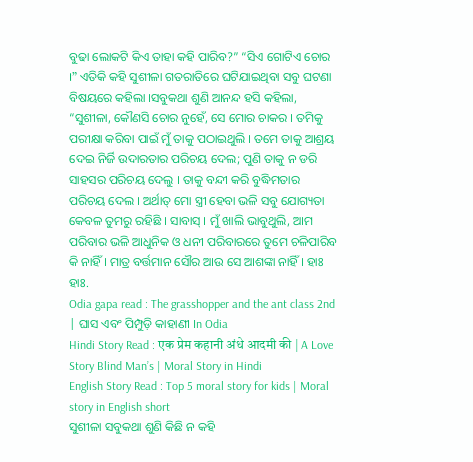ବୁଢା ଲୋକଟି କିଏ ତାହା କହି ପାରିବ?” “ସିଏ ଗୋଟିଏ ଚୋର ।” ଏତିକି କହି ସୁଶୀଳା ଗତରାତିରେ ଘଟିଯାଇଥିବା ସବୁ ଘଟଣା ବିଷୟରେ କହିଲା ।ସବୁକଥା ଶୁଣି ଆନନ୍ଦ ହସି କହିଲା, “ସୁଶୀଳା, କୌଣସି ଚୋର ନୁହେଁ, ସେ ମୋର ଚାକର । ତମିକୁ ପରୀକ୍ଷା କରିବା ପାଇଁ ମୁଁ ତାକୁ ପଠାଇଥୁଲି । ତମେ ତାକୁ ଆଶ୍ରୟ ଦେଇ ନିର୍ଜି ଉଦାରତାର ପରିଚୟ ଦେଲ; ପୁଣି ତାକୁ ନ ଡରି ସାହସର ପରିଚୟ ଦେଲୁ । ତାକୁ ବନ୍ଦୀ କରି ବୁଦ୍ଧିମତାର ପରିଚୟ ଦେଲ । ଅର୍ଥାତ୍ ମୋ ସ୍ତ୍ରୀ ହେବା ଭଳି ସବୁ ଯୋଗ୍ୟତା କେବଳ ତୁମରୁ ରହିଛି । ସାବାସ୍ । ମୁଁ ଖାଲି ଭାବୁଥୁଲି, ଆମ ପରିବାର ଭଳି ଆଧୁନିକ ଓ ଧନୀ ପରିବାରରେ ତୁମେ ଚଳିପାରିବ କି ନାହିଁ । ମାତ୍ର ବର୍ତ୍ତମାନ ସୌର ଆଉ ସେ ଆଶଙ୍କା ନାହିଁ । ହାଃ ହାଃ.
Odia gapa read : The grasshopper and the ant class 2nd | ଘାସ ଏବଂ ପିମ୍ପୁଡ଼ି କାହାଣୀ In Odia
Hindi Story Read : एक प्रेम कहानी अंधे आदमी की | A Love Story Blind Man’s | Moral Story in Hindi
English Story Read : Top 5 moral story for kids | Moral story in English short
ସୁଶୀଳା ସବୁକଥା ଶୁଣି କିଛି ନ କହି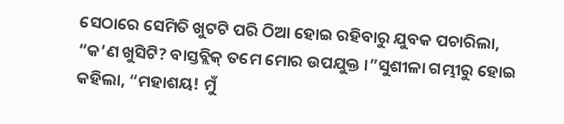ସେଠାରେ ସେମିତି ଖୁଟଟି ପରି ଠିଆ ହୋଇ ରହିବାରୁ ଯୁବକ ପଚାରିଲା, “କ’ଣ ଖୁସିଟି? ବାସ୍ତବ୍ଲିକ୍ ତମେ ମୋର ଉପଯୁକ୍ତ ।”ସୁଶୀଳା ଗମ୍ଭୀରୁ ହୋଇ କହିଲା, “ମହାଶୟ! ମୁଁ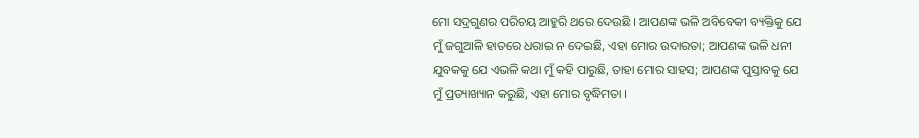ମୋ ସଦ୍ରଗୁଣର ପରିଚୟ ଆହୁରି ଥରେ ଦେଉଛି । ଆପଣଙ୍କ ଭଳି ଅବିବେକୀ ବ୍ୟକ୍ତିକୁ ଯେ ମୁଁ ଜଗୁଆଳି ହାତରେ ଧରାଇ ନ ଦେଇଛି, ଏହା ମୋର ଉଦାରତା; ଆପଣଙ୍କ ଭଳି ଧନୀ ଯୁବକକୁ ଯେ ଏଭଳି କଥା ମୁଁ କହି ପାରୁଛି, ତାହା ମୋର ସାହସ; ଆପଣଙ୍କ ପୁସ୍ତାବକୁ ଯେ ମୁଁ ପ୍ରତ୍ୟାଖ୍ୟାନ କରୁଛି, ଏହା ମୋର ବୃଦ୍ଧିମତା ।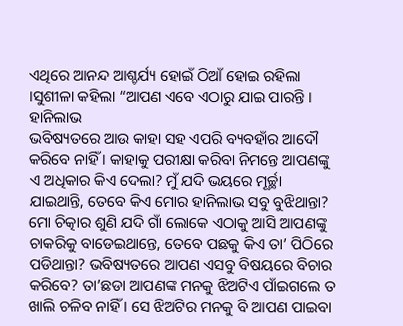ଏଥିରେ ଆନନ୍ଦ ଆଶ୍ଚର୍ଯ୍ୟ ହୋଇଁ ଠିଆଁ ହୋଇ ରହିଲା ।ସୁଶୀଳା କହିଲା “ଆପଣ ଏବେ ଏଠାରୁ ଯାଇ ପାରନ୍ତି ।
ହାନିଲାଭ
ଭବିଷ୍ୟତରେ ଆଉ କାହା ସହ ଏପରି ବ୍ୟବହାଁର ଆଦୌ କରିବେ ନାହିଁ । କାହାକୁ ପରୀକ୍ଷା କରିବା ନିମନ୍ତେ ଆପଣଙ୍କୁ ଏ ଅଧିକାର କିଏ ଦେଲା? ମୁଁ ଯଦି ଭୟରେ ମୂର୍ଚ୍ଛା ଯାଇଥାନ୍ତି, ତେବେ କିଏ ମୋର ହାନିଲାଭ ସବୁ ବୁଝିଥାନ୍ତା? ମୋ ଚିତ୍କାର ଶୁଣି ଯଦି ଗାଁ ଲୋକେ ଏଠାକୁ ଆସି ଆପଣଙ୍କୁ ଚାକରିକୁ ବାଡେଇଥାନ୍ତେ, ତେବେ ପଛକୁ କିଏ ତା’ ପିଠିରେ ପଡିଥାନ୍ତା? ଭବିଷ୍ୟତରେ ଆପଣ ଏସବୁ ବିଷୟରେ ବିଚାର କରିବେ? ତା’ଛଡା ଆପଣଙ୍କ ମନକୁ ଝିଅଟିଏ ପାଁଇଗଲେ ତ ଖାଲି ଚଳିବ ନାହିଁ । ସେ ଝିଅଟିର ମନକୁ ବି ଆପଣ ପାଇବା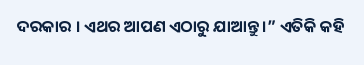ଦରକାର । ଏଥର ଆପଣ ଏଠାରୁ ଯାଆନ୍ତୁ ।” ଏତିକି କହି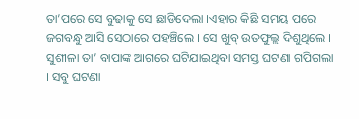ତା’ପରେ ସେ ବୁଢାକୁ ସେ ଛାଡିଦେଲା ।ଏହାର କିଛି ସମୟ ପରେ ଜଗବନ୍ଧୁ ଆସି ସେଠାରେ ପହଞ୍ଚିଲେ । ସେ ଖୁବ୍ ଉତଫୁଲ୍ଲ ଦିଶୁଥିଲେ । ସୁଶୀଳା ତା’ ବାପାଙ୍କ ଆଗରେ ଘଟିଯାଇଥିବା ସମସ୍ତ ଘଟଣା ଗପିଗଲା । ସବୁ ଘଟଣା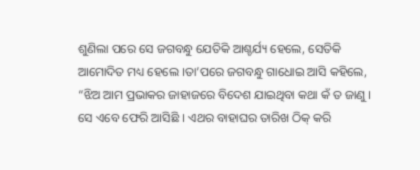ଶୁଣିଲା ପରେ ସେ ଜଗବନ୍ଧୁ ଯେତିକି ଆଶ୍ଚର୍ଯ୍ୟ ହେଲେ, ସେତିକି ଆମୋଦିତ ମଧ୍ୟ ହେଲେ ।ତା’ପରେ ଜଗବନ୍ଧୁ ଗାଧୋଇ ଆସି କହିଲେ, “ଝିଅ ଆମ ପ୍ରଭାକର ଜାହାଜରେ ବିଦେଶ ଯାଇଥିବା କଥା କଁ ତ ଜାଣୁ । ସେ ଏବେ ଫେରି ଆସିଛି । ଏଥର ବାହାଘର ତାରିଖ ଠିକ୍ କରି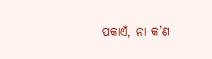ପକାଏଁ, ନା କ’ଣ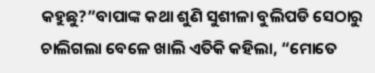କହୁଛୁ?”ବାପାଙ୍କ କଥା ଶୁଣି ସୁଶୀଳା ବୁଲିପଡି ସେଠାରୁ ଚାଲିଗଲା ବେଳେ ଖାଲି ଏତିକି କହିଲା, “ମୋତେ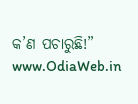କ’ଣ ପଚାରୁଛି!”
www.OdiaWeb.in